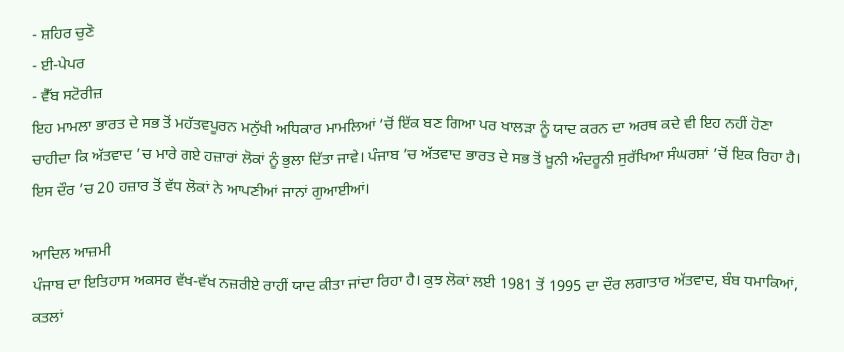- ਸ਼ਹਿਰ ਚੁਣੋ
- ਈ-ਪੇਪਰ
- ਵੈੱਬ ਸਟੋਰੀਜ਼
ਇਹ ਮਾਮਲਾ ਭਾਰਤ ਦੇ ਸਭ ਤੋਂ ਮਹੱਤਵਪੂਰਨ ਮਨੁੱਖੀ ਅਧਿਕਾਰ ਮਾਮਲਿਆਂ ’ਚੋਂ ਇੱਕ ਬਣ ਗਿਆ ਪਰ ਖਾਲੜਾ ਨੂੰ ਯਾਦ ਕਰਨ ਦਾ ਅਰਥ ਕਦੇ ਵੀ ਇਹ ਨਹੀਂ ਹੋਣਾ ਚਾਹੀਦਾ ਕਿ ਅੱਤਵਾਦ ’ਚ ਮਾਰੇ ਗਏ ਹਜ਼ਾਰਾਂ ਲੋਕਾਂ ਨੂੰ ਭੁਲਾ ਦਿੱਤਾ ਜਾਵੇ। ਪੰਜਾਬ ’ਚ ਅੱਤਵਾਦ ਭਾਰਤ ਦੇ ਸਭ ਤੋਂ ਖ਼ੂਨੀ ਅੰਦਰੂਨੀ ਸੁਰੱਖਿਆ ਸੰਘਰਸ਼ਾਂ ’ਚੋਂ ਇਕ ਰਿਹਾ ਹੈ। ਇਸ ਦੌਰ ’ਚ 20 ਹਜ਼ਾਰ ਤੋਂ ਵੱਧ ਲੋਕਾਂ ਨੇ ਆਪਣੀਆਂ ਜਾਨਾਂ ਗੁਆਈਆਂ।

ਆਦਿਲ ਆਜ਼ਮੀ
ਪੰਜਾਬ ਦਾ ਇਤਿਹਾਸ ਅਕਸਰ ਵੱਖ-ਵੱਖ ਨਜ਼ਰੀਏ ਰਾਹੀਂ ਯਾਦ ਕੀਤਾ ਜਾਂਦਾ ਰਿਹਾ ਹੈ। ਕੁਝ ਲੋਕਾਂ ਲਈ 1981 ਤੋਂ 1995 ਦਾ ਦੌਰ ਲਗਾਤਾਰ ਅੱਤਵਾਦ, ਬੰਬ ਧਮਾਕਿਆਂ, ਕਤਲਾਂ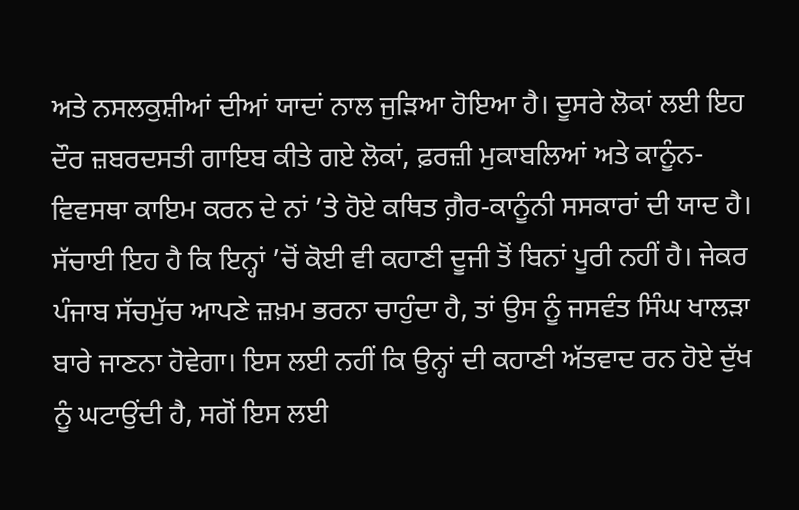ਅਤੇ ਨਸਲਕੁਸ਼ੀਆਂ ਦੀਆਂ ਯਾਦਾਂ ਨਾਲ ਜੁੜਿਆ ਹੋਇਆ ਹੈ। ਦੂਸਰੇ ਲੋਕਾਂ ਲਈ ਇਹ ਦੌਰ ਜ਼ਬਰਦਸਤੀ ਗਾਇਬ ਕੀਤੇ ਗਏ ਲੋਕਾਂ, ਫ਼ਰਜ਼ੀ ਮੁਕਾਬਲਿਆਂ ਅਤੇ ਕਾਨੂੰਨ-ਵਿਵਸਥਾ ਕਾਇਮ ਕਰਨ ਦੇ ਨਾਂ ’ਤੇ ਹੋਏ ਕਥਿਤ ਗ਼ੈਰ-ਕਾਨੂੰਨੀ ਸਸਕਾਰਾਂ ਦੀ ਯਾਦ ਹੈ। ਸੱਚਾਈ ਇਹ ਹੈ ਕਿ ਇਨ੍ਹਾਂ ’ਚੋਂ ਕੋਈ ਵੀ ਕਹਾਣੀ ਦੂਜੀ ਤੋਂ ਬਿਨਾਂ ਪੂਰੀ ਨਹੀਂ ਹੈ। ਜੇਕਰ ਪੰਜਾਬ ਸੱਚਮੁੱਚ ਆਪਣੇ ਜ਼ਖ਼ਮ ਭਰਨਾ ਚਾਹੁੰਦਾ ਹੈ, ਤਾਂ ਉਸ ਨੂੰ ਜਸਵੰਤ ਸਿੰਘ ਖਾਲੜਾ ਬਾਰੇ ਜਾਣਨਾ ਹੋਵੇਗਾ। ਇਸ ਲਈ ਨਹੀਂ ਕਿ ਉਨ੍ਹਾਂ ਦੀ ਕਹਾਣੀ ਅੱਤਵਾਦ ਰਨ ਹੋਏ ਦੁੱਖ ਨੂੰ ਘਟਾਉਂਦੀ ਹੈ, ਸਗੋਂ ਇਸ ਲਈ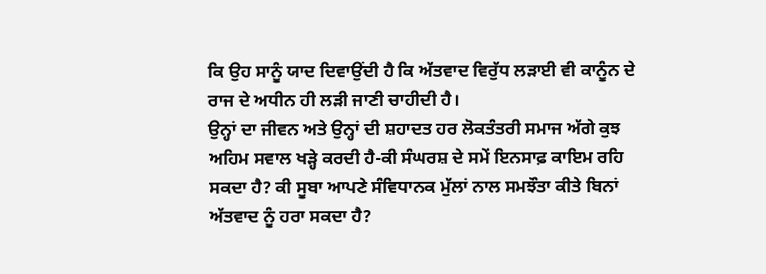ਕਿ ਉਹ ਸਾਨੂੰ ਯਾਦ ਦਿਵਾਉਂਦੀ ਹੈ ਕਿ ਅੱਤਵਾਦ ਵਿਰੁੱਧ ਲੜਾਈ ਵੀ ਕਾਨੂੰਨ ਦੇ ਰਾਜ ਦੇ ਅਧੀਨ ਹੀ ਲੜੀ ਜਾਣੀ ਚਾਹੀਦੀ ਹੈ।
ਉਨ੍ਹਾਂ ਦਾ ਜੀਵਨ ਅਤੇ ਉਨ੍ਹਾਂ ਦੀ ਸ਼ਹਾਦਤ ਹਰ ਲੋਕਤੰਤਰੀ ਸਮਾਜ ਅੱਗੇ ਕੁਝ ਅਹਿਮ ਸਵਾਲ ਖੜ੍ਹੇ ਕਰਦੀ ਹੈ-ਕੀ ਸੰਘਰਸ਼ ਦੇ ਸਮੇਂ ਇਨਸਾਫ਼ ਕਾਇਮ ਰਹਿ ਸਕਦਾ ਹੈ? ਕੀ ਸੂਬਾ ਆਪਣੇ ਸੰਵਿਧਾਨਕ ਮੁੱਲਾਂ ਨਾਲ ਸਮਝੌਤਾ ਕੀਤੇ ਬਿਨਾਂ ਅੱਤਵਾਦ ਨੂੰ ਹਰਾ ਸਕਦਾ ਹੈ?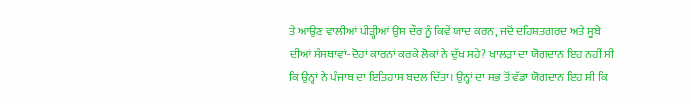ਤੇ ਆਉਣ ਵਾਲੀਆਂ ਪੀੜ੍ਹੀਆਂ ਉਸ ਦੌਰ ਨੂੰ ਕਿਵੇਂ ਯਾਦ ਕਰਨ, ਜਦੋਂ ਦਹਿਸ਼ਤਗਰਦ ਅਤੇ ਸੂਬੇ ਦੀਆਂ ਸੰਸਥਾਵਾਂ-ਦੋਹਾਂ ਕਾਰਨਾਂ ਕਰਕੇ ਲੋਕਾਂ ਨੇ ਦੁੱਖ ਸਹੇ? ਖਾਲੜਾ ਦਾ ਯੋਗਦਾਨ ਇਹ ਨਹੀਂ ਸੀ ਕਿ ਉਨ੍ਹਾਂ ਨੇ ਪੰਜਾਬ ਦਾ ਇਤਿਹਾਸ ਬਦਲ ਦਿੱਤਾ। ਉਨ੍ਹਾਂ ਦਾ ਸਭ ਤੋਂ ਵੱਡਾ ਯੋਗਦਾਨ ਇਹ ਸੀ ਕਿ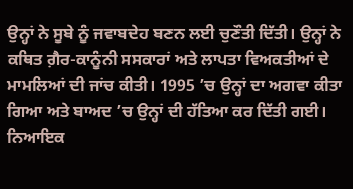ਉਨ੍ਹਾਂ ਨੇ ਸੂਬੇ ਨੂੰ ਜਵਾਬਦੇਹ ਬਣਨ ਲਈ ਚੁਣੌਤੀ ਦਿੱਤੀ। ਉਨ੍ਹਾਂ ਨੇ ਕਥਿਤ ਗ਼ੈਰ-ਕਾਨੂੰਨੀ ਸਸਕਾਰਾਂ ਅਤੇ ਲਾਪਤਾ ਵਿਅਕਤੀਆਂ ਦੇ ਮਾਮਲਿਆਂ ਦੀ ਜਾਂਚ ਕੀਤੀ। 1995 ’ਚ ਉਨ੍ਹਾਂ ਦਾ ਅਗਵਾ ਕੀਤਾ ਗਿਆ ਅਤੇ ਬਾਅਦ ’ਚ ਉਨ੍ਹਾਂ ਦੀ ਹੱਤਿਆ ਕਰ ਦਿੱਤੀ ਗਈ। ਨਿਆਇਕ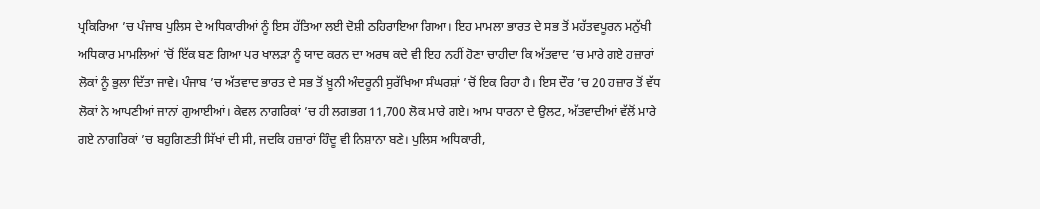ਪ੍ਰਕਿਰਿਆ ’ਚ ਪੰਜਾਬ ਪੁਲਿਸ ਦੇ ਅਧਿਕਾਰੀਆਂ ਨੂੰ ਇਸ ਹੱਤਿਆ ਲਈ ਦੋਸ਼ੀ ਠਹਿਰਾਇਆ ਗਿਆ। ਇਹ ਮਾਮਲਾ ਭਾਰਤ ਦੇ ਸਭ ਤੋਂ ਮਹੱਤਵਪੂਰਨ ਮਨੁੱਖੀ ਅਧਿਕਾਰ ਮਾਮਲਿਆਂ ’ਚੋਂ ਇੱਕ ਬਣ ਗਿਆ ਪਰ ਖਾਲੜਾ ਨੂੰ ਯਾਦ ਕਰਨ ਦਾ ਅਰਥ ਕਦੇ ਵੀ ਇਹ ਨਹੀਂ ਹੋਣਾ ਚਾਹੀਦਾ ਕਿ ਅੱਤਵਾਦ ’ਚ ਮਾਰੇ ਗਏ ਹਜ਼ਾਰਾਂ ਲੋਕਾਂ ਨੂੰ ਭੁਲਾ ਦਿੱਤਾ ਜਾਵੇ। ਪੰਜਾਬ ’ਚ ਅੱਤਵਾਦ ਭਾਰਤ ਦੇ ਸਭ ਤੋਂ ਖ਼ੂਨੀ ਅੰਦਰੂਨੀ ਸੁਰੱਖਿਆ ਸੰਘਰਸ਼ਾਂ ’ਚੋਂ ਇਕ ਰਿਹਾ ਹੈ। ਇਸ ਦੌਰ ’ਚ 20 ਹਜ਼ਾਰ ਤੋਂ ਵੱਧ ਲੋਕਾਂ ਨੇ ਆਪਣੀਆਂ ਜਾਨਾਂ ਗੁਆਈਆਂ। ਕੇਵਲ ਨਾਗਰਿਕਾਂ ’ਚ ਹੀ ਲਗਭਗ 11,700 ਲੋਕ ਮਾਰੇ ਗਏ। ਆਮ ਧਾਰਨਾ ਦੇ ਉਲਟ, ਅੱਤਵਾਦੀਆਂ ਵੱਲੋਂ ਮਾਰੇ ਗਏ ਨਾਗਰਿਕਾਂ ’ਚ ਬਹੁਗਿਣਤੀ ਸਿੱਖਾਂ ਦੀ ਸੀ, ਜਦਕਿ ਹਜ਼ਾਰਾਂ ਹਿੰਦੂ ਵੀ ਨਿਸ਼ਾਨਾ ਬਣੇ। ਪੁਲਿਸ ਅਧਿਕਾਰੀ,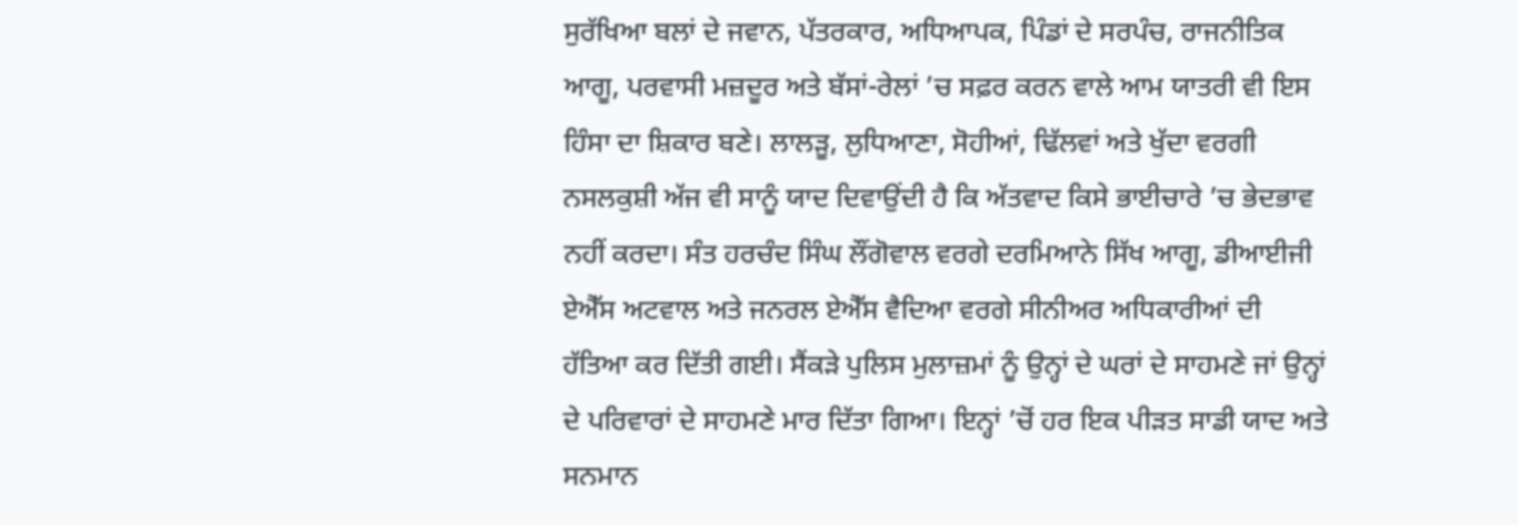ਸੁਰੱਖਿਆ ਬਲਾਂ ਦੇ ਜਵਾਨ, ਪੱਤਰਕਾਰ, ਅਧਿਆਪਕ, ਪਿੰਡਾਂ ਦੇ ਸਰਪੰਚ, ਰਾਜਨੀਤਿਕ ਆਗੂ, ਪਰਵਾਸੀ ਮਜ਼ਦੂਰ ਅਤੇ ਬੱਸਾਂ-ਰੇਲਾਂ ’ਚ ਸਫ਼ਰ ਕਰਨ ਵਾਲੇ ਆਮ ਯਾਤਰੀ ਵੀ ਇਸ ਹਿੰਸਾ ਦਾ ਸ਼ਿਕਾਰ ਬਣੇ। ਲਾਲੜੂ, ਲੁਧਿਆਣਾ, ਸੋਹੀਆਂ, ਢਿੱਲਵਾਂ ਅਤੇ ਖੁੱਦਾ ਵਰਗੀ ਨਸਲਕੁਸ਼ੀ ਅੱਜ ਵੀ ਸਾਨੂੰ ਯਾਦ ਦਿਵਾਉਂਦੀ ਹੈ ਕਿ ਅੱਤਵਾਦ ਕਿਸੇ ਭਾਈਚਾਰੇ ’ਚ ਭੇਦਭਾਵ ਨਹੀਂ ਕਰਦਾ। ਸੰਤ ਹਰਚੰਦ ਸਿੰਘ ਲੌਂਗੋਵਾਲ ਵਰਗੇ ਦਰਮਿਆਨੇ ਸਿੱਖ ਆਗੂ, ਡੀਆਈਜੀ ਏਐੱਸ ਅਟਵਾਲ ਅਤੇ ਜਨਰਲ ਏਐੱਸ ਵੈਦਿਆ ਵਰਗੇ ਸੀਨੀਅਰ ਅਧਿਕਾਰੀਆਂ ਦੀ ਹੱਤਿਆ ਕਰ ਦਿੱਤੀ ਗਈ। ਸੈਂਕੜੇ ਪੁਲਿਸ ਮੁਲਾਜ਼ਮਾਂ ਨੂੰ ਉਨ੍ਹਾਂ ਦੇ ਘਰਾਂ ਦੇ ਸਾਹਮਣੇ ਜਾਂ ਉਨ੍ਹਾਂ ਦੇ ਪਰਿਵਾਰਾਂ ਦੇ ਸਾਹਮਣੇ ਮਾਰ ਦਿੱਤਾ ਗਿਆ। ਇਨ੍ਹਾਂ ’ਚੋਂ ਹਰ ਇਕ ਪੀੜਤ ਸਾਡੀ ਯਾਦ ਅਤੇ ਸਨਮਾਨ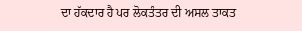ਦਾ ਹੱਕਦਾਰ ਹੈ ਪਰ ਲੋਕਤੰਤਰ ਦੀ ਅਸਲ ਤਾਕਤ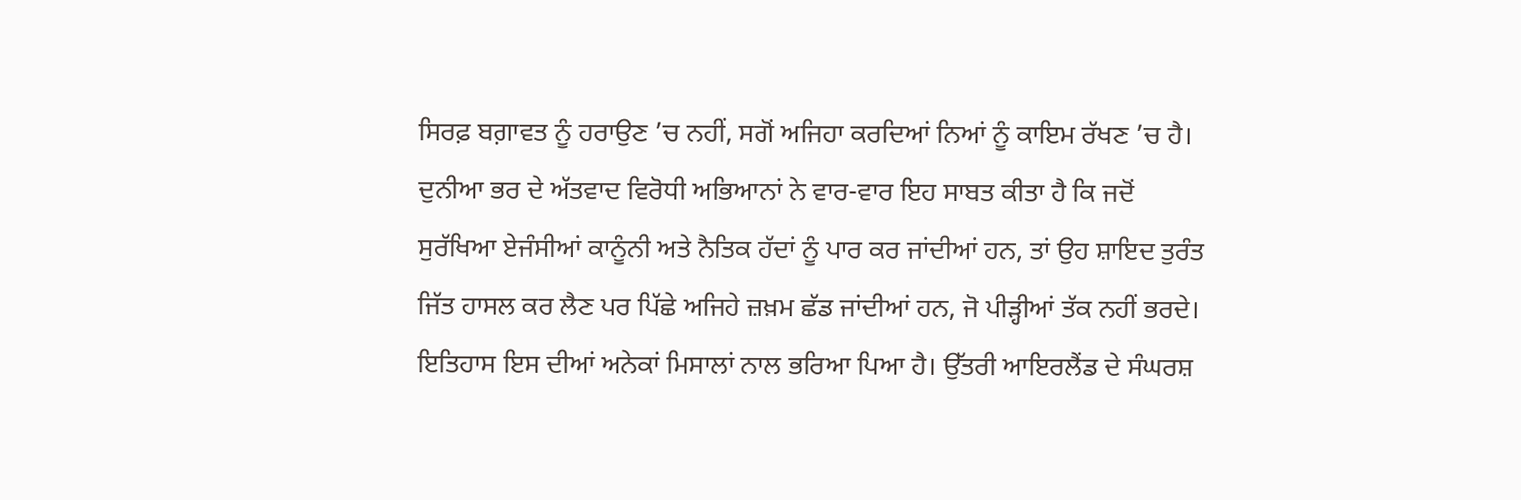ਸਿਰਫ਼ ਬਗ਼ਾਵਤ ਨੂੰ ਹਰਾਉਣ ’ਚ ਨਹੀਂ, ਸਗੋਂ ਅਜਿਹਾ ਕਰਦਿਆਂ ਨਿਆਂ ਨੂੰ ਕਾਇਮ ਰੱਖਣ ’ਚ ਹੈ। ਦੁਨੀਆ ਭਰ ਦੇ ਅੱਤਵਾਦ ਵਿਰੋਧੀ ਅਭਿਆਨਾਂ ਨੇ ਵਾਰ-ਵਾਰ ਇਹ ਸਾਬਤ ਕੀਤਾ ਹੈ ਕਿ ਜਦੋਂ ਸੁਰੱਖਿਆ ਏਜੰਸੀਆਂ ਕਾਨੂੰਨੀ ਅਤੇ ਨੈਤਿਕ ਹੱਦਾਂ ਨੂੰ ਪਾਰ ਕਰ ਜਾਂਦੀਆਂ ਹਨ, ਤਾਂ ਉਹ ਸ਼ਾਇਦ ਤੁਰੰਤ ਜਿੱਤ ਹਾਸਲ ਕਰ ਲੈਣ ਪਰ ਪਿੱਛੇ ਅਜਿਹੇ ਜ਼ਖ਼ਮ ਛੱਡ ਜਾਂਦੀਆਂ ਹਨ, ਜੋ ਪੀੜ੍ਹੀਆਂ ਤੱਕ ਨਹੀਂ ਭਰਦੇ। ਇਤਿਹਾਸ ਇਸ ਦੀਆਂ ਅਨੇਕਾਂ ਮਿਸਾਲਾਂ ਨਾਲ ਭਰਿਆ ਪਿਆ ਹੈ। ਉੱਤਰੀ ਆਇਰਲੈਂਡ ਦੇ ਸੰਘਰਸ਼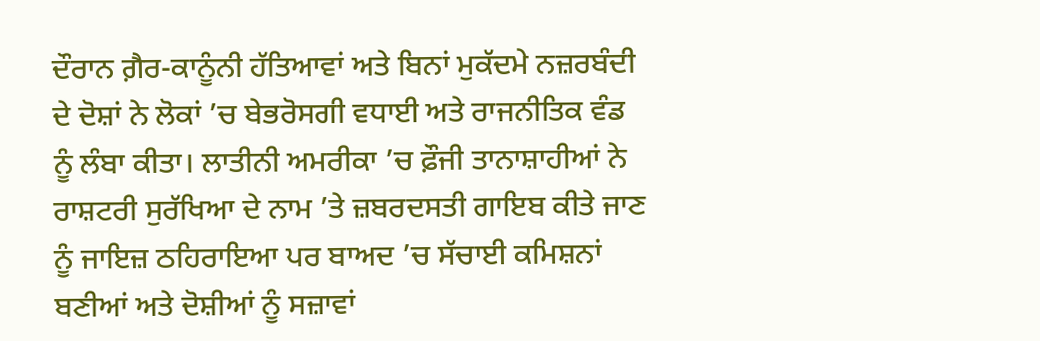ਦੌਰਾਨ ਗ਼ੈਰ-ਕਾਨੂੰਨੀ ਹੱਤਿਆਵਾਂ ਅਤੇ ਬਿਨਾਂ ਮੁਕੱਦਮੇ ਨਜ਼ਰਬੰਦੀ ਦੇ ਦੋਸ਼ਾਂ ਨੇ ਲੋਕਾਂ ’ਚ ਬੇਭਰੋਸਗੀ ਵਧਾਈ ਅਤੇ ਰਾਜਨੀਤਿਕ ਵੰਡ ਨੂੰ ਲੰਬਾ ਕੀਤਾ। ਲਾਤੀਨੀ ਅਮਰੀਕਾ ’ਚ ਫ਼ੌਜੀ ਤਾਨਾਸ਼ਾਹੀਆਂ ਨੇ ਰਾਸ਼ਟਰੀ ਸੁਰੱਖਿਆ ਦੇ ਨਾਮ ’ਤੇ ਜ਼ਬਰਦਸਤੀ ਗਾਇਬ ਕੀਤੇ ਜਾਣ ਨੂੰ ਜਾਇਜ਼ ਠਹਿਰਾਇਆ ਪਰ ਬਾਅਦ ’ਚ ਸੱਚਾਈ ਕਮਿਸ਼ਨਾਂ ਬਣੀਆਂ ਅਤੇ ਦੋਸ਼ੀਆਂ ਨੂੰ ਸਜ਼ਾਵਾਂ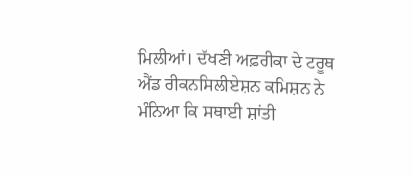ਮਿਲੀਆਂ। ਦੱਖਣੀ ਅਫ਼ਰੀਕਾ ਦੇ ਟਰੂਥ ਐਂਡ ਰੀਕਨਸਿਲੀਏਸ਼ਨ ਕਮਿਸ਼ਨ ਨੇ ਮੰਨਿਆ ਕਿ ਸਥਾਈ ਸ਼ਾਂਤੀ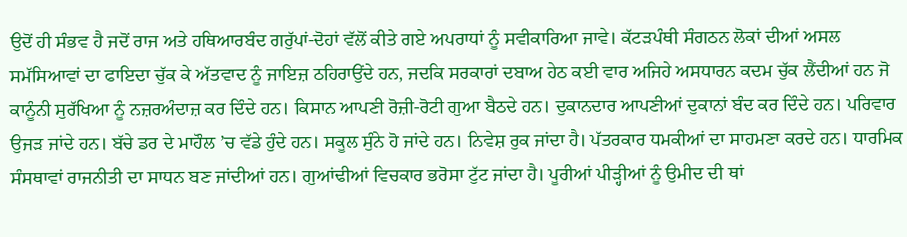ਉਦੋਂ ਹੀ ਸੰਭਵ ਹੈ ਜਦੋਂ ਰਾਜ ਅਤੇ ਹਥਿਆਰਬੰਦ ਗਰੁੱਪਾਂ-ਦੋਹਾਂ ਵੱਲੋਂ ਕੀਤੇ ਗਏ ਅਪਰਾਧਾਂ ਨੂੰ ਸਵੀਕਾਰਿਆ ਜਾਵੇ। ਕੱਟੜਪੰਥੀ ਸੰਗਠਨ ਲੋਕਾਂ ਦੀਆਂ ਅਸਲ ਸਮੱਸਿਆਵਾਂ ਦਾ ਫਾਇਦਾ ਚੁੱਕ ਕੇ ਅੱਤਵਾਦ ਨੂੰ ਜਾਇਜ਼ ਠਹਿਰਾਉਂਦੇ ਹਨ, ਜਦਕਿ ਸਰਕਾਰਾਂ ਦਬਾਅ ਹੇਠ ਕਈ ਵਾਰ ਅਜਿਹੇ ਅਸਧਾਰਨ ਕਦਮ ਚੁੱਕ ਲੈਂਦੀਆਂ ਹਨ ਜੋ ਕਾਨੂੰਨੀ ਸੁਰੱਖਿਆ ਨੂੰ ਨਜ਼ਰਅੰਦਾਜ਼ ਕਰ ਦਿੰਦੇ ਹਨ। ਕਿਸਾਨ ਆਪਣੀ ਰੋਜ਼ੀ-ਰੋਟੀ ਗੁਆ ਬੈਠਦੇ ਹਨ। ਦੁਕਾਨਦਾਰ ਆਪਣੀਆਂ ਦੁਕਾਨਾਂ ਬੰਦ ਕਰ ਦਿੰਦੇ ਹਨ। ਪਰਿਵਾਰ ਉਜੜ ਜਾਂਦੇ ਹਨ। ਬੱਚੇ ਡਰ ਦੇ ਮਾਹੌਲ ’ਚ ਵੱਡੇ ਹੁੰਦੇ ਹਨ। ਸਕੂਲ ਸੁੰਨੇ ਹੋ ਜਾਂਦੇ ਹਨ। ਨਿਵੇਸ਼ ਰੁਕ ਜਾਂਦਾ ਹੈ। ਪੱਤਰਕਾਰ ਧਮਕੀਆਂ ਦਾ ਸਾਹਮਣਾ ਕਰਦੇ ਹਨ। ਧਾਰਮਿਕ ਸੰਸਥਾਵਾਂ ਰਾਜਨੀਤੀ ਦਾ ਸਾਧਨ ਬਣ ਜਾਂਦੀਆਂ ਹਨ। ਗੁਆਂਢੀਆਂ ਵਿਚਕਾਰ ਭਰੋਸਾ ਟੁੱਟ ਜਾਂਦਾ ਹੈ। ਪੂਰੀਆਂ ਪੀੜ੍ਹੀਆਂ ਨੂੰ ਉਮੀਦ ਦੀ ਥਾਂ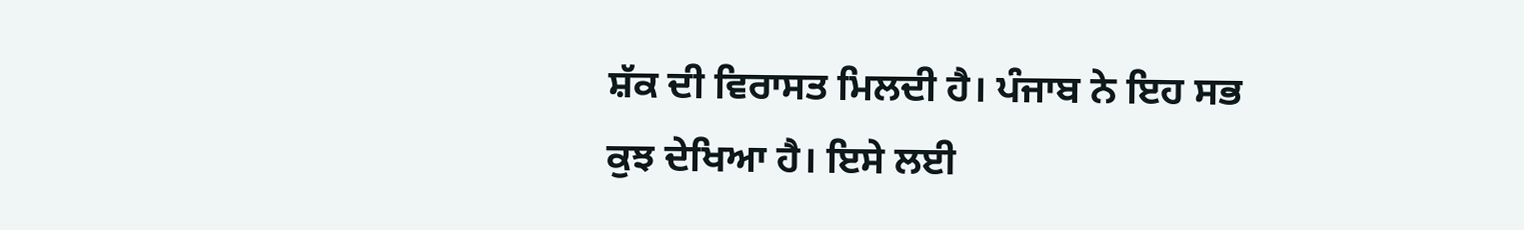ਸ਼ੱਕ ਦੀ ਵਿਰਾਸਤ ਮਿਲਦੀ ਹੈ। ਪੰਜਾਬ ਨੇ ਇਹ ਸਭ ਕੁਝ ਦੇਖਿਆ ਹੈ। ਇਸੇ ਲਈ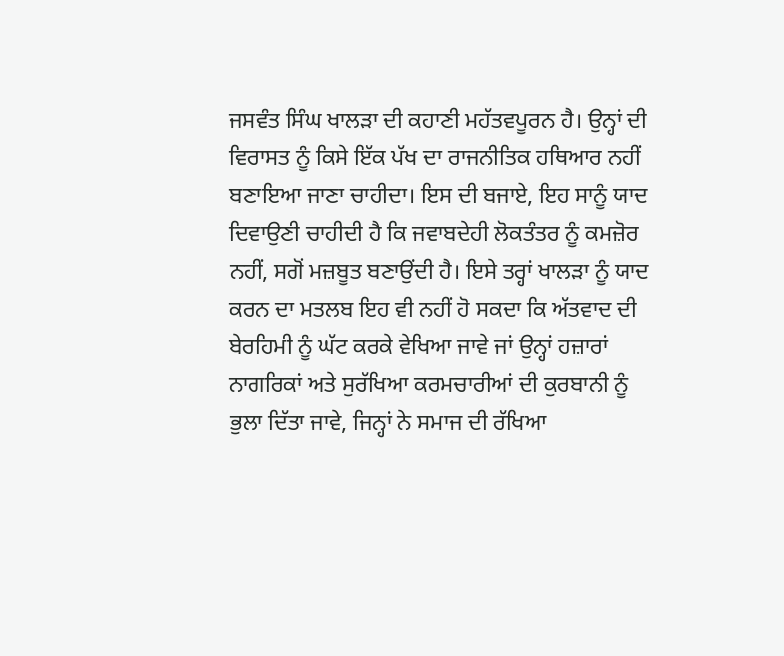ਜਸਵੰਤ ਸਿੰਘ ਖਾਲੜਾ ਦੀ ਕਹਾਣੀ ਮਹੱਤਵਪੂਰਨ ਹੈ। ਉਨ੍ਹਾਂ ਦੀ ਵਿਰਾਸਤ ਨੂੰ ਕਿਸੇ ਇੱਕ ਪੱਖ ਦਾ ਰਾਜਨੀਤਿਕ ਹਥਿਆਰ ਨਹੀਂ ਬਣਾਇਆ ਜਾਣਾ ਚਾਹੀਦਾ। ਇਸ ਦੀ ਬਜਾਏ, ਇਹ ਸਾਨੂੰ ਯਾਦ ਦਿਵਾਉਣੀ ਚਾਹੀਦੀ ਹੈ ਕਿ ਜਵਾਬਦੇਹੀ ਲੋਕਤੰਤਰ ਨੂੰ ਕਮਜ਼ੋਰ ਨਹੀਂ, ਸਗੋਂ ਮਜ਼ਬੂਤ ਬਣਾਉਂਦੀ ਹੈ। ਇਸੇ ਤਰ੍ਹਾਂ ਖਾਲੜਾ ਨੂੰ ਯਾਦ ਕਰਨ ਦਾ ਮਤਲਬ ਇਹ ਵੀ ਨਹੀਂ ਹੋ ਸਕਦਾ ਕਿ ਅੱਤਵਾਦ ਦੀ ਬੇਰਹਿਮੀ ਨੂੰ ਘੱਟ ਕਰਕੇ ਵੇਖਿਆ ਜਾਵੇ ਜਾਂ ਉਨ੍ਹਾਂ ਹਜ਼ਾਰਾਂ ਨਾਗਰਿਕਾਂ ਅਤੇ ਸੁਰੱਖਿਆ ਕਰਮਚਾਰੀਆਂ ਦੀ ਕੁਰਬਾਨੀ ਨੂੰ ਭੁਲਾ ਦਿੱਤਾ ਜਾਵੇ, ਜਿਨ੍ਹਾਂ ਨੇ ਸਮਾਜ ਦੀ ਰੱਖਿਆ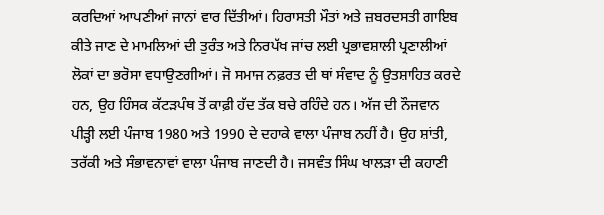ਕਰਦਿਆਂ ਆਪਣੀਆਂ ਜਾਨਾਂ ਵਾਰ ਦਿੱਤੀਆਂ। ਹਿਰਾਸਤੀ ਮੌਤਾਂ ਅਤੇ ਜ਼ਬਰਦਸਤੀ ਗਾਇਬ ਕੀਤੇ ਜਾਣ ਦੇ ਮਾਮਲਿਆਂ ਦੀ ਤੁਰੰਤ ਅਤੇ ਨਿਰਪੱਖ ਜਾਂਚ ਲਈ ਪ੍ਰਭਾਵਸ਼ਾਲੀ ਪ੍ਰਣਾਲੀਆਂ ਲੋਕਾਂ ਦਾ ਭਰੋਸਾ ਵਧਾਉਣਗੀਆਂ। ਜੋ ਸਮਾਜ ਨਫ਼ਰਤ ਦੀ ਥਾਂ ਸੰਵਾਦ ਨੂੰ ਉਤਸ਼ਾਹਿਤ ਕਰਦੇ ਹਨ, ਉਹ ਹਿੰਸਕ ਕੱਟੜਪੰਥ ਤੋਂ ਕਾਫ਼ੀ ਹੱਦ ਤੱਕ ਬਚੇ ਰਹਿੰਦੇ ਹਨ। ਅੱਜ ਦੀ ਨੌਜਵਾਨ ਪੀੜ੍ਹੀ ਲਈ ਪੰਜਾਬ 1980 ਅਤੇ 1990 ਦੇ ਦਹਾਕੇ ਵਾਲਾ ਪੰਜਾਬ ਨਹੀਂ ਹੈ। ਉਹ ਸ਼ਾਂਤੀ, ਤਰੱਕੀ ਅਤੇ ਸੰਭਾਵਨਾਵਾਂ ਵਾਲਾ ਪੰਜਾਬ ਜਾਣਦੀ ਹੈ। ਜਸਵੰਤ ਸਿੰਘ ਖਾਲੜਾ ਦੀ ਕਹਾਣੀ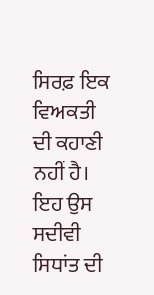ਸਿਰਫ਼ ਇਕ ਵਿਅਕਤੀ ਦੀ ਕਹਾਣੀ ਨਹੀਂ ਹੈ। ਇਹ ਉਸ ਸਦੀਵੀ ਸਿਧਾਂਤ ਦੀ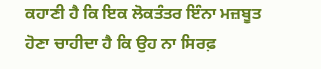ਕਹਾਣੀ ਹੈ ਕਿ ਇਕ ਲੋਕਤੰਤਰ ਇੰਨਾ ਮਜ਼ਬੂਤ ਹੋਣਾ ਚਾਹੀਦਾ ਹੈ ਕਿ ਉਹ ਨਾ ਸਿਰਫ਼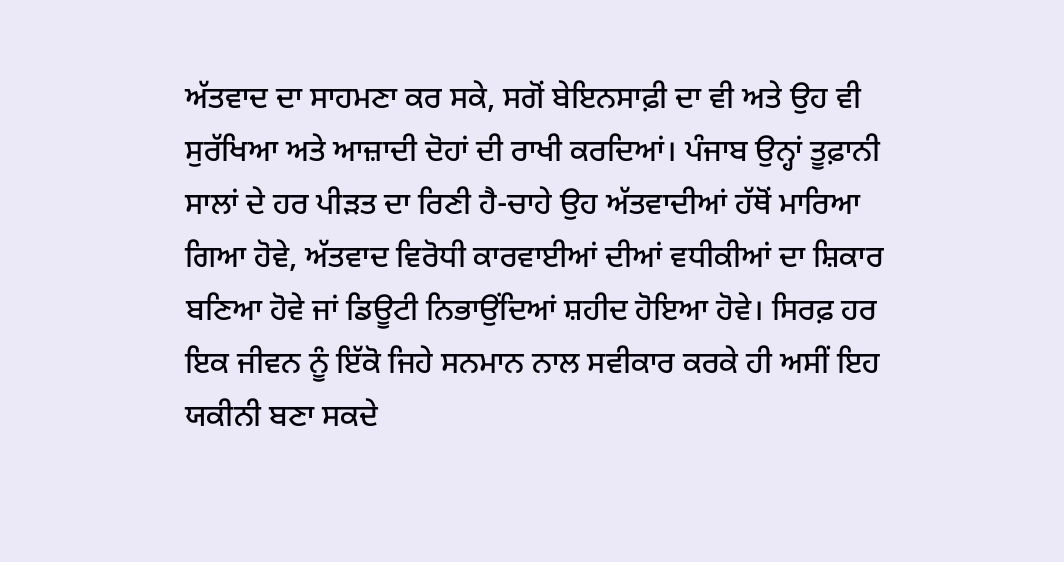ਅੱਤਵਾਦ ਦਾ ਸਾਹਮਣਾ ਕਰ ਸਕੇ, ਸਗੋਂ ਬੇਇਨਸਾਫ਼ੀ ਦਾ ਵੀ ਅਤੇ ਉਹ ਵੀ ਸੁਰੱਖਿਆ ਅਤੇ ਆਜ਼ਾਦੀ ਦੋਹਾਂ ਦੀ ਰਾਖੀ ਕਰਦਿਆਂ। ਪੰਜਾਬ ਉਨ੍ਹਾਂ ਤੂਫ਼ਾਨੀ ਸਾਲਾਂ ਦੇ ਹਰ ਪੀੜਤ ਦਾ ਰਿਣੀ ਹੈ-ਚਾਹੇ ਉਹ ਅੱਤਵਾਦੀਆਂ ਹੱਥੋਂ ਮਾਰਿਆ ਗਿਆ ਹੋਵੇ, ਅੱਤਵਾਦ ਵਿਰੋਧੀ ਕਾਰਵਾਈਆਂ ਦੀਆਂ ਵਧੀਕੀਆਂ ਦਾ ਸ਼ਿਕਾਰ ਬਣਿਆ ਹੋਵੇ ਜਾਂ ਡਿਊਟੀ ਨਿਭਾਉਂਦਿਆਂ ਸ਼ਹੀਦ ਹੋਇਆ ਹੋਵੇ। ਸਿਰਫ਼ ਹਰ ਇਕ ਜੀਵਨ ਨੂੰ ਇੱਕੋ ਜਿਹੇ ਸਨਮਾਨ ਨਾਲ ਸਵੀਕਾਰ ਕਰਕੇ ਹੀ ਅਸੀਂ ਇਹ ਯਕੀਨੀ ਬਣਾ ਸਕਦੇ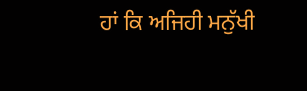ਹਾਂ ਕਿ ਅਜਿਹੀ ਮਨੁੱਖੀ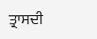ਤ੍ਰਾਸਦੀ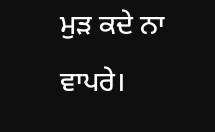ਮੁੜ ਕਦੇ ਨਾ ਵਾਪਰੇ।